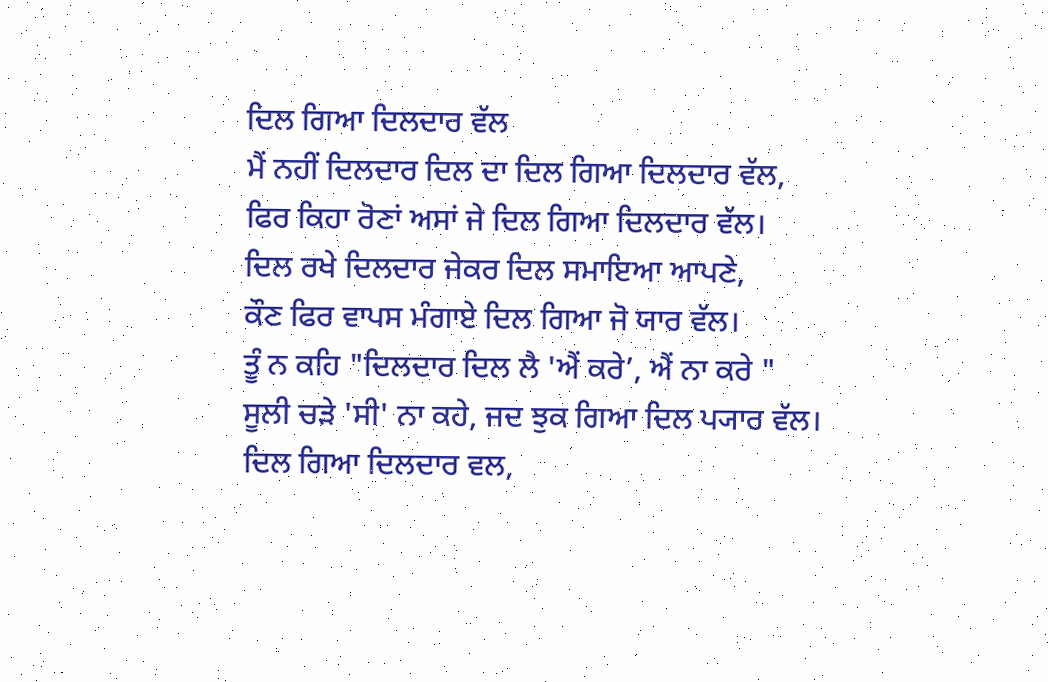ਦਿਲ ਗਿਆ ਦਿਲਦਾਰ ਵੱਲ
ਮੈਂ ਨਹੀਂ ਦਿਲਦਾਰ ਦਿਲ ਦਾ ਦਿਲ ਗਿਆ ਦਿਲਦਾਰ ਵੱਲ,
ਫਿਰ ਕਿਹਾ ਰੋਣਾਂ ਅਸਾਂ ਜੇ ਦਿਲ ਗਿਆ ਦਿਲਦਾਰ ਵੱਲ।
ਦਿਲ ਰਖੇ ਦਿਲਦਾਰ ਜੇਕਰ ਦਿਲ ਸਮਾਇਆ ਆਪਣੇ,
ਕੌਣ ਫਿਰ ਵਾਪਸ ਮੰਗਾਏ ਦਿਲ ਗਿਆ ਜੋ ਯਾਰ ਵੱਲ।
ਤੂੰ ਨ ਕਹਿ "ਦਿਲਦਾਰ ਦਿਲ ਲੈ 'ਐਂ ਕਰੇ’, ਐਂ ਨਾ ਕਰੇ "
ਸੂਲੀ ਚੜੇ 'ਸੀ' ਨਾ ਕਹੇ, ਜਦ ਝੁਕ ਗਿਆ ਦਿਲ ਪ੍ਯਾਰ ਵੱਲ।
ਦਿਲ ਗਿਆ ਦਿਲਦਾਰ ਵਲ,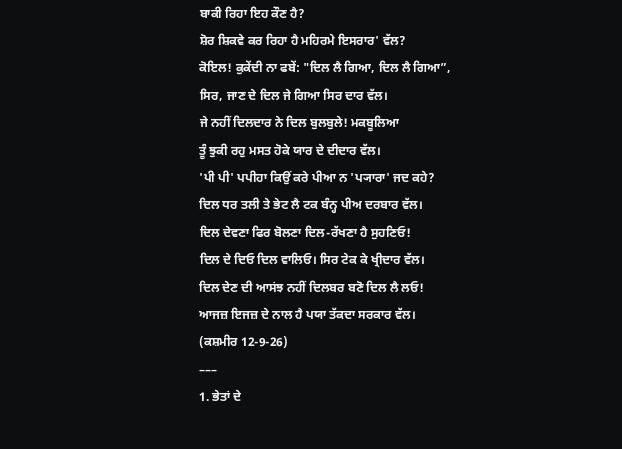ਬਾਕੀ ਰਿਹਾ ਇਹ ਕੌਣ ਹੈ?
ਸ਼ੋਰ ਸ਼ਿਕਵੇ ਕਰ ਰਿਹਾ ਹੈ ਮਹਿਰਮੇ ਇਸਰਾਰ' ਵੱਲ?
ਕੋਇਲ! ਕੁਕੇਂਦੀ ਨਾ ਫਬੇਂ: "ਦਿਲ ਲੈ ਗਿਆ, ਦਿਲ ਲੈ ਗਿਆ”,
ਸਿਰ, ਜਾਣ ਦੇ ਦਿਲ ਜੇ ਗਿਆ ਸਿਰ ਦਾਰ ਵੱਲ।
ਜੇ ਨਹੀਂ ਦਿਲਦਾਰ ਨੇ ਦਿਲ ਬੁਲਬੁਲੇ! ਮਕਬੂਲਿਆ
ਤੂੰ ਝੁਕੀ ਰਹੁ ਮਸਤ ਹੋਕੇ ਯਾਰ ਦੇ ਦੀਦਾਰ ਵੱਲ।
'ਪੀ ਪੀ' ਪਪੀਹਾ ਕਿਉਂ ਕਰੇ ਪੀਆ ਨ 'ਪ੍ਯਾਰਾ' ਜਦ ਕਹੇ?
ਦਿਲ ਧਰ ਤਲੀ ਤੇ ਭੇਟ ਲੈ ਟਕ ਬੰਨ੍ਹ ਪੀਅ ਦਰਬਾਰ ਵੱਲ।
ਦਿਲ ਦੇਵਣਾ ਫਿਰ ਬੋਲਣਾ ਦਿਲ-ਰੱਖਣਾ ਹੈ ਸੁਹਣਿਓ!
ਦਿਲ ਦੇ ਦਿਓ ਦਿਲ ਵਾਲਿਓ। ਸਿਰ ਟੇਕ ਕੇ ਖ੍ਰੀਦਾਰ ਵੱਲ।
ਦਿਲ ਦੇਣ ਦੀ ਆਸਂਝ ਨਹੀਂ ਦਿਲਬਰ ਬਣੋ ਦਿਲ ਲੈ ਲਓ!
ਆਜਜ਼ ਇਜਜ਼ ਦੇ ਨਾਲ ਹੈ ਪਯਾ ਤੱਕਦਾ ਸਰਕਾਰ ਵੱਲ।
(ਕਸ਼ਮੀਰ 12-9-26)
–––
1. ਭੇਤਾਂ ਦੇ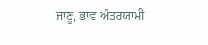ਜਾਣੂ, ਭਾਵ ਅੰਤਰਯਾਮੀ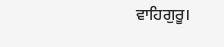ਵਾਹਿਗੁਰੂ।